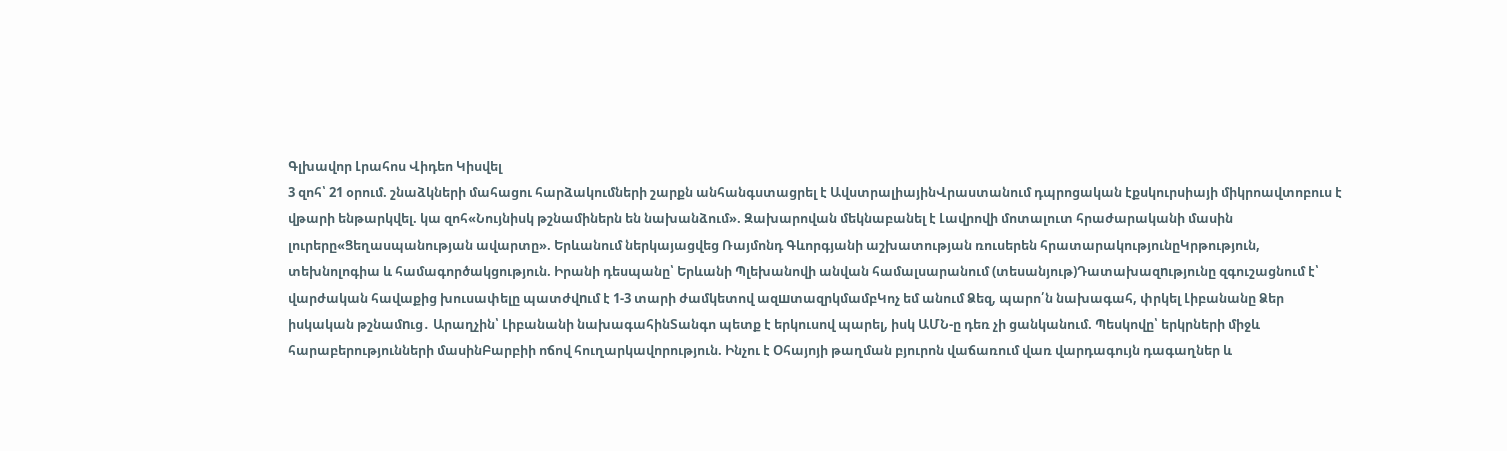Գլխավոր Լրահոս Վիդեո Կիսվել
3 զոհ՝ 21 օրում. շնաձկների մահացու հարձակումների շարքն անհանգստացրել է ԱվստրալիայինՎրաստանում դպրոցական էքսկուրսիայի միկրոավտոբուս է վթարի ենթարկվել. կա զոհ«Նույնիսկ թշնամիներն են նախանձում». Զախարովան մեկնաբանել է Լավրովի մոտալուտ հրաժարականի մասին լուրերը«Ցեղասպանության ավարտը». Երևանում ներկայացվեց Ռայմոնդ Գևորգյանի աշխատության ռուսերեն հրատարակությունըԿրթություն, տեխնոլոգիա և համագործակցություն. Իրանի դեսպանը՝ Երևանի Պլեխանովի անվան համալսարանում (տեսանյութ)Դատախազnւթյունը զգուշացնում է՝ վարժական հավաքից խուսափելը պատժվnւմ է 1-3 տարի ժամկետով ազшտազրկմամբԿոչ եմ անում Ձեզ, պարո՛ն նախագահ, փրկել Լիբանանը Ձեր իսկական թշնամnւց․ Արաղչին՝ Լիբանանի նախագահինՏանգո պետք է երկուսով պարել, իսկ ԱՄՆ-ը դեռ չի ցանկանում. Պեսկովը՝ երկրների միջև հարաբերությունների մասինԲարբիի ոճով հուղարկավորություն. Ինչու է Օհայոյի թաղման բյուրոն վաճառում վառ վարդագույն դագաղներ և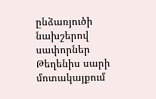ընձառյուծի նախշերով սափորներ Թեղենիս սարի մոտակայքում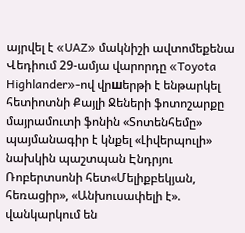այրվել է «UAZ» մակնիշի ավտոմեքենա Վեդիում 29-ամյա վարորդը «Toyota Highlander»-ով վրшերթի է ենթարկել հետիոտնի Քայլի Ջեների ֆոտոշարքը մայրամուտի ֆոնին «Տոտենհեմը» պայմանագիր է կնքել «Լիվերպուլի» նախկին պաշտպան Էնդրյու Ռոբերտսոնի հետ«Մելիքբեկյան, հեռացիր», «Անխուսափելի է». վանկարկում են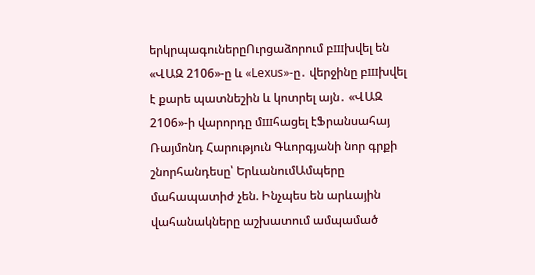երկրպագուներըՈւրցաձորում բшխվել են «ՎԱԶ 2106»-ը և «Lexus»-ը․ վերջինը բшխվել է քարե պատնեշին և կոտրել այն․ «ՎԱԶ 2106»-ի վարորդը մшհացել էՖրանսահայ Ռայմոնդ Հարություն Գևորգյանի նոր գրքի շնորհանդեսը՝ ԵրևանումԱմպերը մահապատիժ չեն. Ինչպես են արևային վահանակները աշխատում ամպամած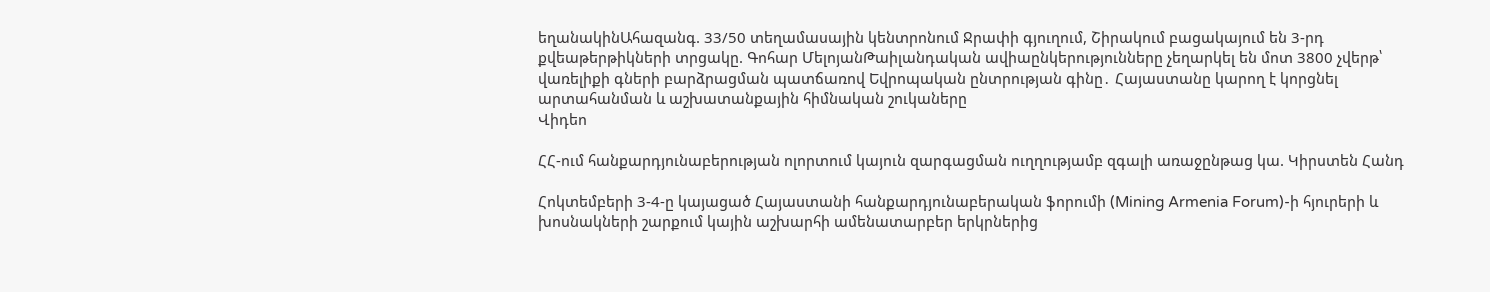եղանակինԱհազանգ. 33/50 տեղամասային կենտրոնում Ջրափի գյուղում, Շիրակում բացակայում են 3-րդ քվեաթերթիկների տրցակը. Գոհար ՄելոյանԹաիլանդական ավիաընկերությունները չեղարկել են մոտ 3800 չվերթ՝ վառելիքի գների բարձրացման պատճառով Եվրոպական ընտրության գինը․ Հայաստանը կարող է կորցնել արտահանման և աշխատանքային հիմնական շուկաները
Վիդեո

ՀՀ-ում հանքարդյունաբերության ոլորտում կայուն զարգացման ուղղությամբ զգալի առաջընթաց կա. Կիրստեն Հանդ

Հոկտեմբերի 3-4-ը կայացած Հայաստանի հանքարդյունաբերական ֆորումի (Mining Armenia Forum)-ի հյուրերի և խոսնակների շարքում կային աշխարհի ամենատարբեր երկրներից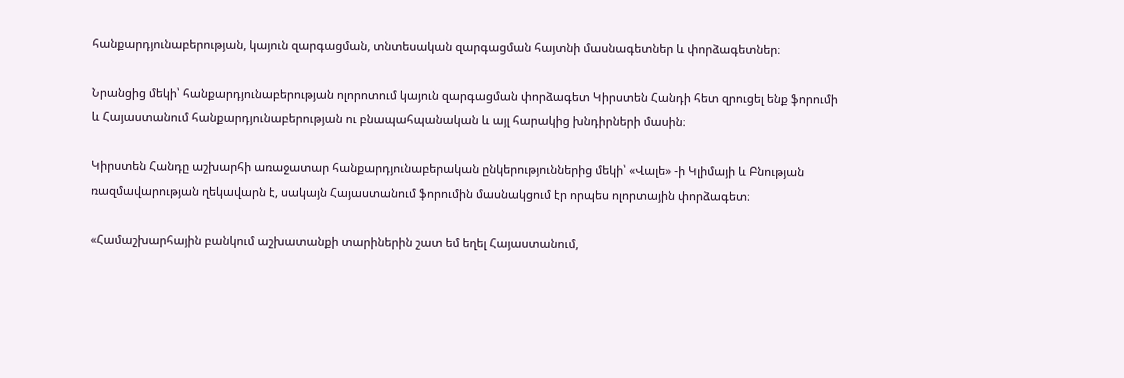հանքարդյունաբերության, կայուն զարգացման, տնտեսական զարգացման հայտնի մասնագետներ և փորձագետներ։

Նրանցից մեկի՝ հանքարդյունաբերության ոլորոտում կայուն զարգացման փորձագետ Կիրստեն Հանդի հետ զրուցել ենք ֆորումի և Հայաստանում հանքարդյունաբերության ու բնապահպանական և այլ հարակից խնդիրների մասին։

Կիրստեն Հանդը աշխարհի առաջատար հանքարդյունաբերական ընկերություններից մեկի՝ «Վալե» -ի Կլիմայի և Բնության ռազմավարության ղեկավարն է, սակայն Հայաստանում ֆորումին մասնակցում էր որպես ոլորտային փորձագետ։

«Համաշխարհային բանկում աշխատանքի տարիներին շատ եմ եղել Հայաստանում,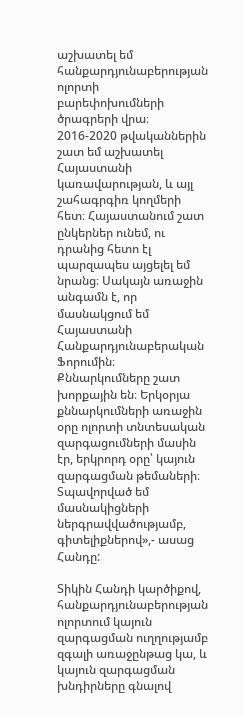աշխատել եմ հանքարդյունաբերության ոլորտի բարեփոխումների ծրագրերի վրա։ 2016-2020 թվականներին շատ եմ աշխատել Հայաստանի կառավարության, և այլ շահագրգիռ կողմերի հետ։ Հայաստանում շատ ընկերներ ունեմ, ու դրանից հետո էլ պարզապես այցելել եմ նրանց։ Սակայն առաջին անգամն է, որ մասնակցում եմ Հայաստանի Հանքարդյունաբերական Ֆորումին։ Քննարկումները շատ խորքային են։ Երկօրյա քննարկումների առաջին օրը ոլորտի տնտեսական զարգացումների մասին էր, երկրորդ օրը՝ կայուն զարգացման թեմաների։ Տպավորված եմ մասնակիցների ներգրավվածությամբ, գիտելիքներով»,- ասաց Հանդը:

Տիկին Հանդի կարծիքով, հանքարդյունաբերության ոլորտում կայուն զարգացման ուղղությամբ զգալի առաջընթաց կա, և կայուն զարգացման խնդիրները գնալով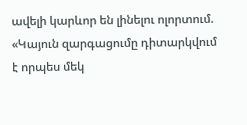ավելի կարևոր են լինելու ոլորտում.
«Կայուն զարգացումը դիտարկվում է որպես մեկ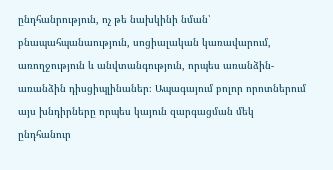ընդհանրություն, ոչ թե նախկինի նման՝ բնապահպանաություն, սոցիալական կառավարում, առողջություն և անվտանգություն, որպես առանձին-առանձին դիսցիպլինաներ։ Ապագայում բոլոր որոտներում այս խնդիրները որպես կայուն զարգացման մեկ ընդհանուր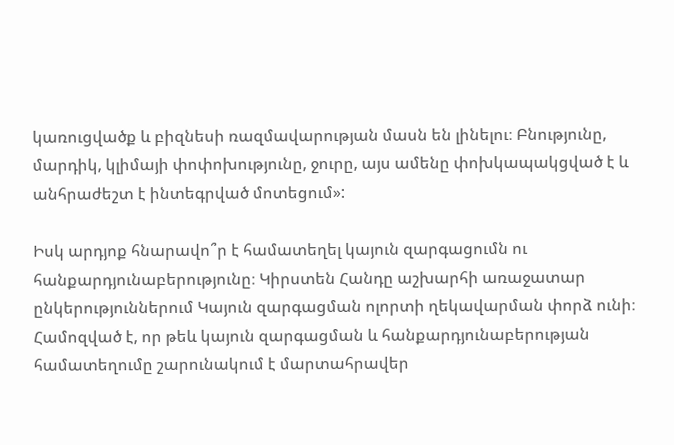կառուցվածք և բիզնեսի ռազմավարության մասն են լինելու։ Բնությունը, մարդիկ, կլիմայի փոփոխությունը, ջուրը, այս ամենը փոխկապակցված է և անհրաժեշտ է ինտեգրված մոտեցում»:

Իսկ արդյոք հնարավո՞ր է համատեղել կայուն զարգացումն ու հանքարդյունաբերությունը։ Կիրստեն Հանդը աշխարհի առաջատար ընկերություններում Կայուն զարգացման ոլորտի ղեկավարման փորձ ունի։ Համոզված է, որ թեև կայուն զարգացման և հանքարդյունաբերության համատեղումը շարունակում է մարտահրավեր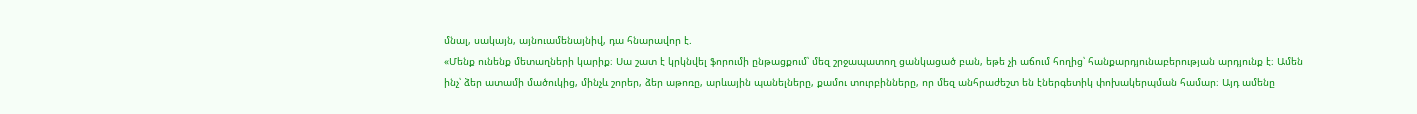մնալ, սակայն, այնուամենայնիվ, դա հնարավոր է.
«Մենք ունենք մետաղների կարիք։ Սա շատ է կրկնվել ֆորումի ընթացքում՝ մեզ շրջապատող ցանկացած բան, եթե չի աճում հողից՝ հանքարդյունաբերության արդյունք է։ Ամեն ինչ՝ ձեր ատամի մածուկից, մինչև շորեր, ձեր աթոռը, արևային պանելները, քամու տուրբինները, որ մեզ անհրաժեշտ են էներգետիկ փոխակերպման համար։ Այդ ամենը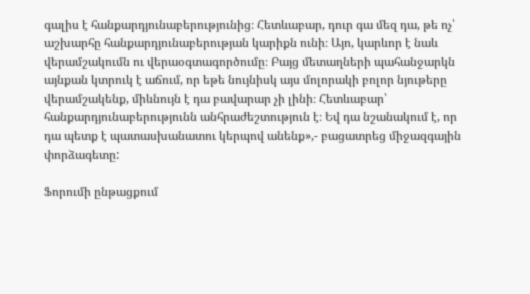գալիս է հանքարդյունաբերությունից։ Հետևաբար, դուր գա մեզ դա, թե ոչ՝ աշխարհը հանքարդյունաբերության կարիքն ունի։ Այո, կարևոր է նաև վերամշակումն ու վերաօգտագործումը։ Բայց մետաղների պահանջարկն այնքան կտրուկ է աճում, որ եթե նույնիսկ այս մոլորակի բոլոր նյութերը վերամշակենք, միևնույն է դա բավարար չի լինի։ Հետևաբար՝ հանքարդյունաբերությունն անհրաժեշտություն է։ Եվ դա նշանակում է, որ դա պետք է պատասխանատու կերպով անենք»,- բացատրեց միջազգային փորձագետը:

Ֆորումի ընթացքում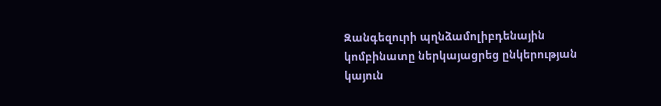Զանգեզուրի պղնձամոլիբդենային կոմբինատը ներկայացրեց ընկերության կայուն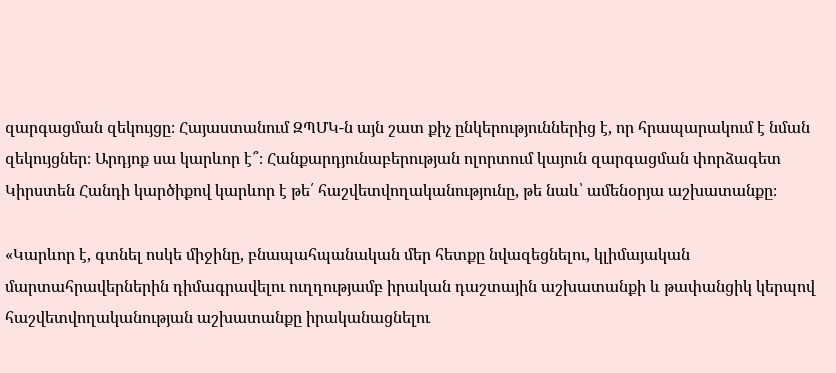զարգացման զեկույցը։ Հայաստանում ԶՊՄԿ-ն այն շատ քիչ ընկերություններից է, որ հրապարակում է նման զեկույցներ։ Արդյոք սա կարևոր է՞։ Հանքարդյունաբերության ոլորտում կայուն զարգացման փորձագետ Կիրստեն Հանդի կարծիքով կարևոր է թե՛ հաշվետվողականությունը, թե նաև՝ ամենօրյա աշխատանքը։

«Կարևոր է, գտնել ոսկե միջինը, բնապահպանական մեր հետքը նվազեցնելու, կլիմայական մարտահրավերներին դիմագրավելու ուղղությամբ իրական դաշտային աշխատանքի և թափանցիկ կերպով հաշվետվողականության աշխատանքը իրականացնելու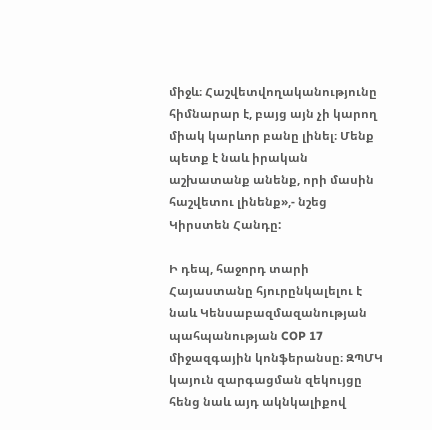միջև։ Հաշվետվողականությունը հիմնարար է, բայց այն չի կարող միակ կարևոր բանը լինել։ Մենք պետք է նաև իրական աշխատանք անենք, որի մասին հաշվետու լինենք»,- նշեց Կիրստեն Հանդը:

Ի դեպ, հաջորդ տարի Հայաստանը հյուրընկալելու է նաև Կենսաբազմազանության պահպանության COP 17 միջազգային կոնֆերանսը։ ԶՊՄԿ կայուն զարգացման զեկույցը հենց նաև այդ ակնկալիքով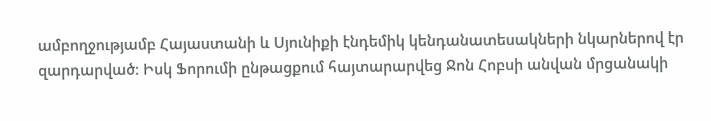ամբողջությամբ Հայաստանի և Սյունիքի էնդեմիկ կենդանատեսակների նկարներով էր զարդարված։ Իսկ Ֆորումի ընթացքում հայտարարվեց Ջոն Հոբսի անվան մրցանակի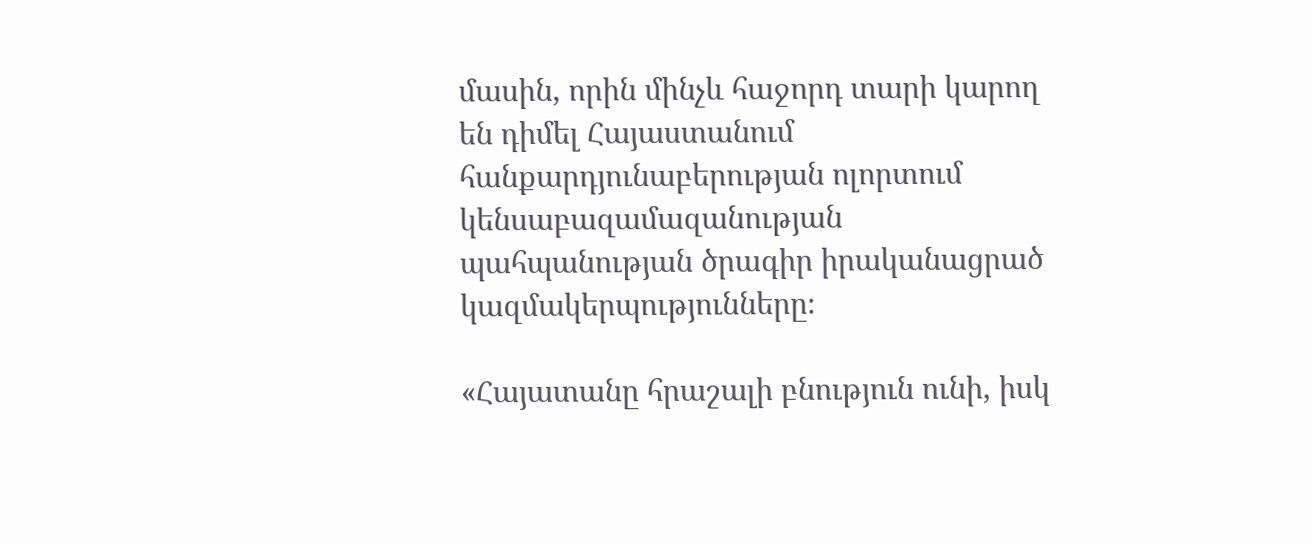մասին, որին մինչև հաջորդ տարի կարող են դիմել Հայաստանում հանքարդյունաբերության ոլորտում կենսաբազամազանության պահպանության ծրագիր իրականացրած կազմակերպությունները։

«Հայատանը հրաշալի բնություն ունի, իսկ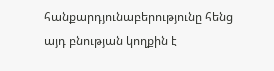հանքարդյունաբերությունը հենց այդ բնության կողքին է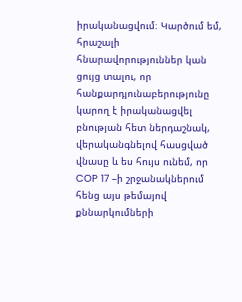իրականացվում։ Կարծում եմ, հրաշալի հնարավորություններ կան ցույց տալու, որ հանքարդյունաբերությունը կարող է իրականացվել բնության հետ ներդաշնակ, վերականգնելով հասցված վնասը և ես հույս ունեմ, որ COP 17 –ի շրջանակներում հենց այս թեմայով քննարկումների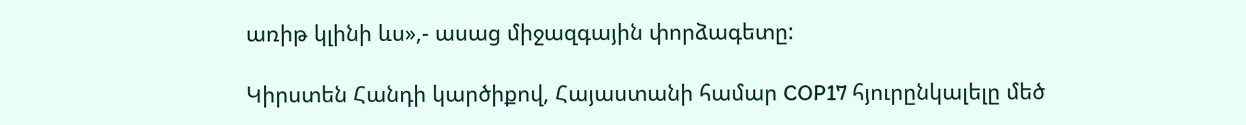առիթ կլինի ևս»,- ասաց միջազգային փորձագետը:

Կիրստեն Հանդի կարծիքով, Հայաստանի համար COP17 հյուրընկալելը մեծ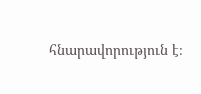հնարավորություն է։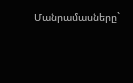Մանրամասները`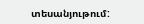տեսանյութում: